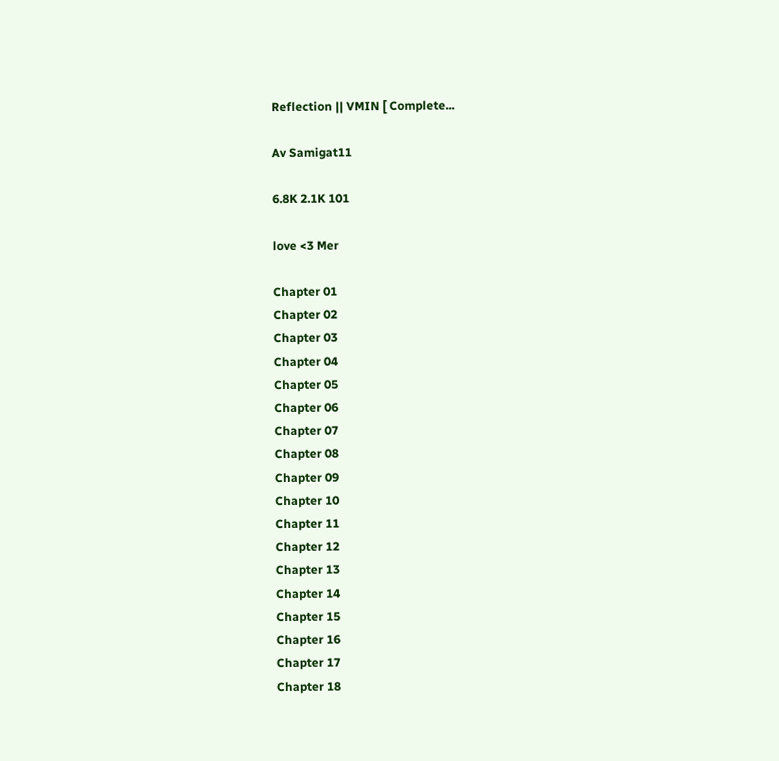Reflection || VMIN [ Complete...

Av Samigat11

6.8K 2.1K 101

love <3 Mer

Chapter 01
Chapter 02
Chapter 03
Chapter 04
Chapter 05
Chapter 06
Chapter 07
Chapter 08
Chapter 09
Chapter 10
Chapter 11
Chapter 12
Chapter 13
Chapter 14
Chapter 15
Chapter 16
Chapter 17
Chapter 18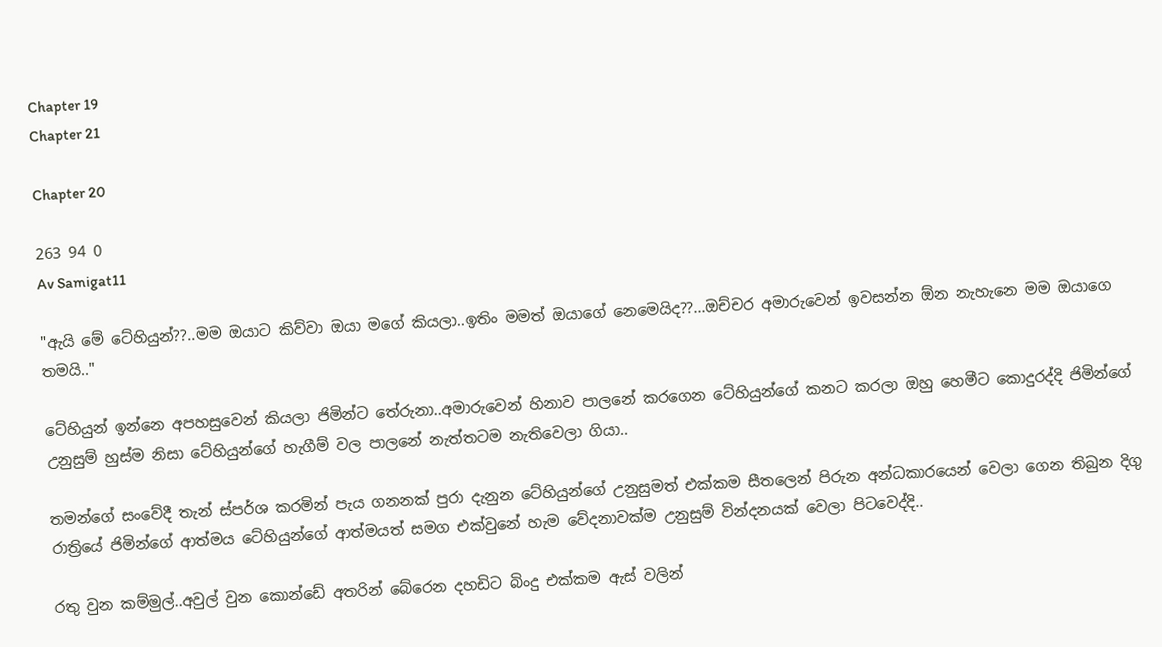Chapter 19
Chapter 21

Chapter 20

263 94 0
Av Samigat11

"ඇයි මේ ටේහියුන්??..මම ඔයාට කිව්වා ඔයා මගේ කියලා..ඉතිං මමත් ඔයාගේ නෙමෙයිද??...ඔච්චර අමාරුවෙන් ඉවසන්න ඕන නැහැනෙ මම ඔයාගෙ තමයි.."

ටේහියුන් ඉන්නෙ අපහසුවෙන් කියලා ජිමින්ට තේරුනා..අමාරුවෙන් හිනාව පාලනේ කරගෙන ටේහියුන්ගේ කනට කරලා ඔහු හෙමීට කොදුරද්දි ජිමින්ගේ උනුසුම් හුස්ම නිසා ටේහියුන්ගේ හැගීම් වල පාලනේ නැත්තටම නැතිවෙලා ගියා..

තමන්ගේ සංවේදී තැන් ස්පර්ශ කරමින් පැය ගනනක් පුරා දැනුන ටේහියුන්ගේ උනුසුමත් එක්කම සීතලෙන් පිරුන අන්ධකාරයෙන් වෙලා ගෙන තිබුන දිගු රාත්‍රියේ ජිමින්ගේ ආත්මය ටේහියුන්ගේ ආත්මයත් සමග එක්වුනේ හැම වේදනාවක්ම උනුසුම් වින්දනයක් වෙලා පිටවෙද්දි..

රතු වුන කම්මුල්..අවුල් වුන කොන්ඩේ අතරින් බේරෙන දහඩිට බිංදු එක්කම ඇස් වලින්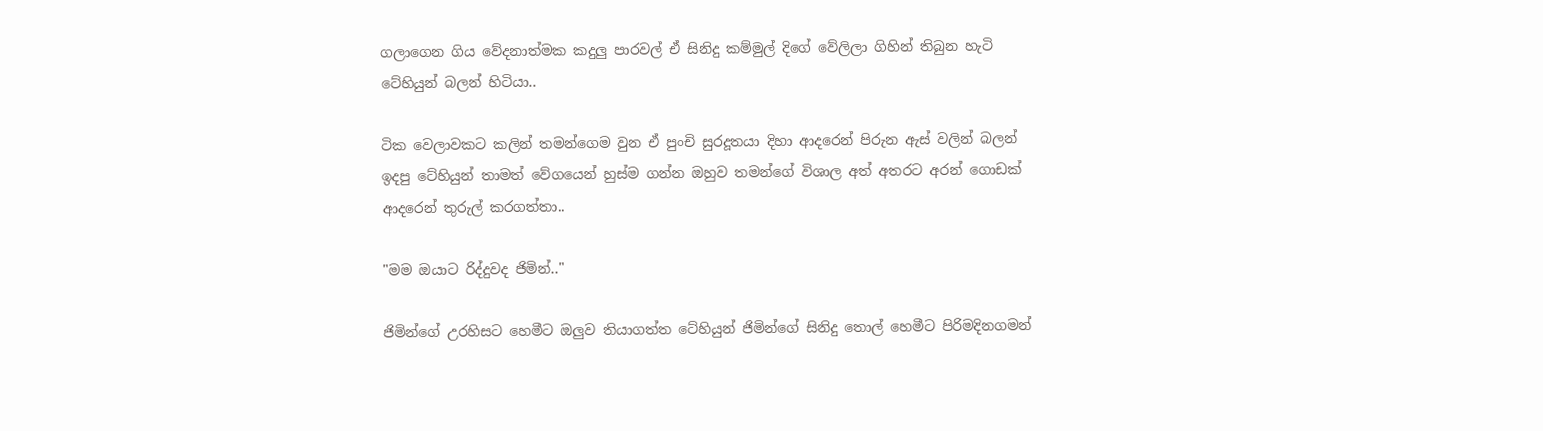ගලාගෙන ගිය වේදනාත්මක කදුලු පාරවල් ඒ සිනිදු කම්මුල් දිගේ වේලිලා ගිහින් තිබුන හැටි ටේහියුන් බලන් හිටියා..

ටික වෙලාවකට කලින් තමන්ගෙම වුන ඒ පුංචි සුරදූතයා දිහා ආදරෙන් පිරුන ඇස් වලින් බලන් ඉදපු ටේහියුන් තාමත් වේගයෙන් හුස්ම ගන්න ඔහුව තමන්ගේ විශාල අත් අතරට අරන් ගොඩක් ආදරෙන් තුරුල් කරගත්තා..

"මම ඔයාට රිද්දුවද ජිමින්.."

ජිමින්ගේ උරහිසට හෙමීට ඔලුව තියාගත්ත ටේහියුන් ජිමින්ගේ සිනිදු තොල් හෙමීට පිරිමදිනගමන්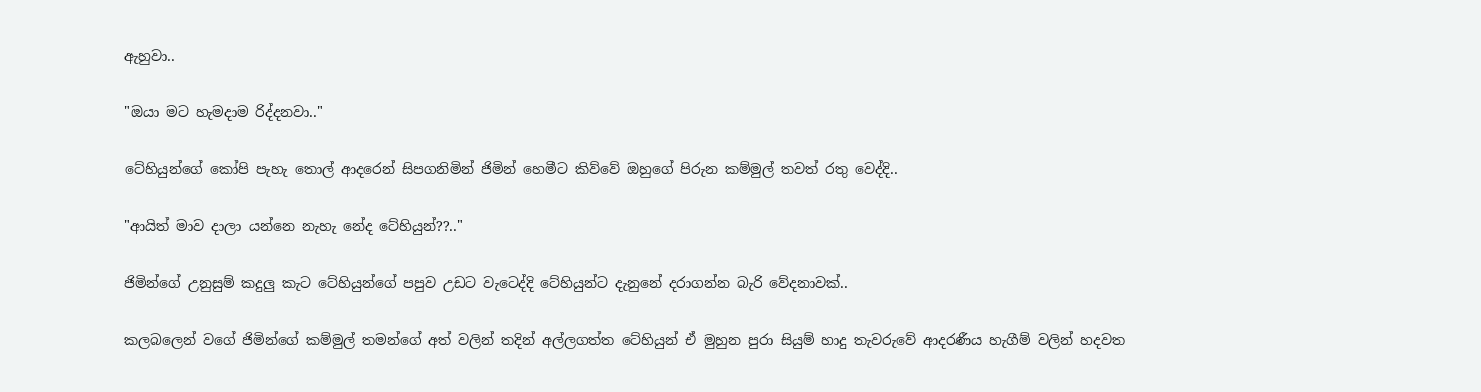ඇහුවා..

"ඔයා මට හැමදාම රිද්දනවා.."

ටේහියුන්ගේ කෝපි පැහැ තොල් ආදරෙන් සිපගනිමින් ජිමින් හෙමීට කිව්වේ ඔහුගේ පිරුන කම්මුල් තවත් රතු වෙද්දි..

"ආයිත් මාව දාලා යන්නෙ නැහැ නේද ටේහියුන්??.."

ජිමින්ගේ උනුසුම් කදුලු කැට ටේහියුන්ගේ පපුව උඩට වැටෙද්දි ටේහියුන්ට දැනුනේ දරාගන්න බැරි වේදනාවක්..

කලබලෙන් වගේ ජිමින්ගේ කම්මුල් තමන්ගේ අත් වලින් තදින් අල්ලගත්ත ටේහියුන් ඒ මුහුන පුරා සියුම් හාදු තැවරුවේ ආදරණීය හැගීම් වලින් හදවත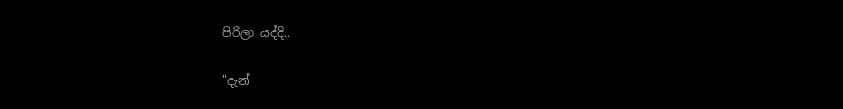පිරිලා යද්දි..

"දැන්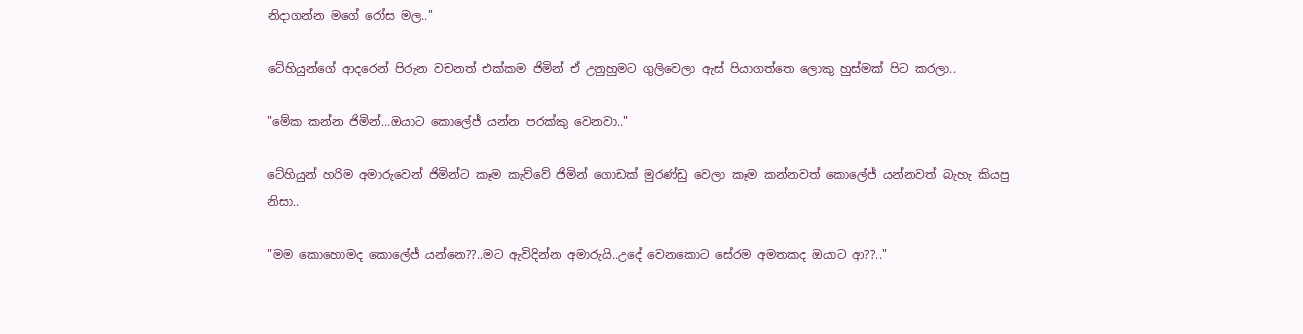නිදාගන්න මගේ රෝස මල.."

ටේහියුන්ගේ ආදරෙන් පිරුන වචනත් එක්කම ජිමින් ඒ උනුහුමට ගුලිවෙලා ඇස් පියාගත්තෙ ලොකු හුස්මක් පිට කරලා..

"මේක කන්න ජිමින්...ඔයාට කොලේජ් යන්න පරක්කු වෙනවා.."

ටේහියුන් හරිම අමාරුවෙන් ජිමින්ට කෑම කැව්වේ ජිමින් ගොඩක් මුරණ්ඩු වෙලා කෑම කන්නවත් කොලේජ් යන්නවත් බැහැ කියපු නිසා..

"මම කොහොමද කොලේජ් යන්නෙ??..මට ඇවිදින්න අමාරුයි..උදේ වෙනකොට සේරම අමතකද ඔයාට ආ??.."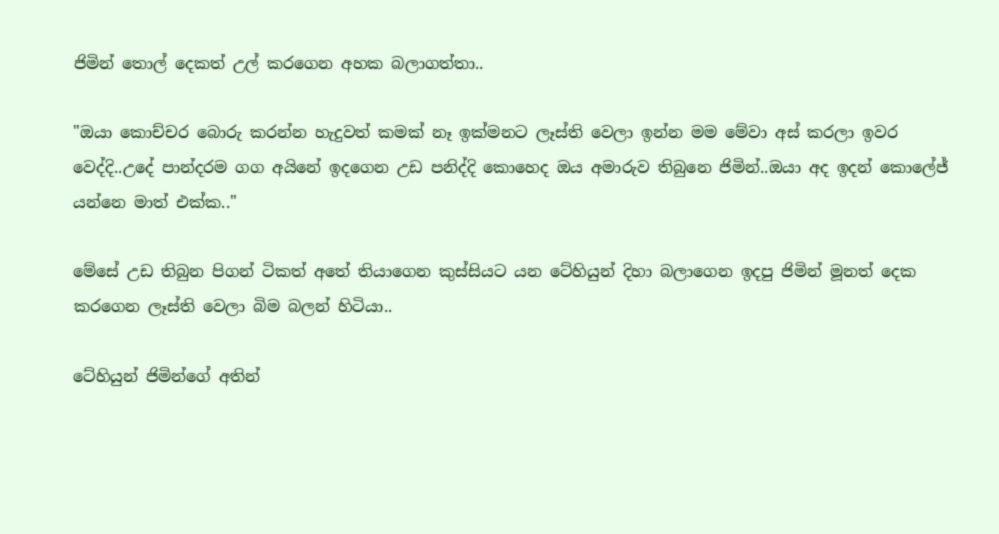ජිමින් තොල් දෙකත් උල් කරගෙන අහක බලාගත්තා..

"ඔයා කොච්චර බොරු කරන්න හැදුවත් කමක් නෑ ඉක්මනට ලෑස්ති වෙලා ඉන්න මම මේවා අස් කරලා ඉවර වෙද්දි..උදේ පාන්දරම ගග අයිනේ ඉදගෙන උඩ පනිද්දි කොහෙද ඔය අමාරුව තිබුනෙ ජිමින්..ඔයා අද ඉදන් කොලේජ් යන්නෙ මාත් එක්ක.."

මේසේ උඩ තිබුන පිගන් ටිකත් අතේ තියාගෙන කුස්සියට යන ටේහියුන් දිහා බලාගෙන ඉදපු ජිමින් මූනත් දෙක කරගෙන ලෑස්ති වෙලා බිම බලන් හිටියා..

ටේහියුන් ජිමින්ගේ අතින්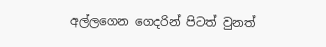අල්ලගෙන ගෙදරින් පිටත් වුනත්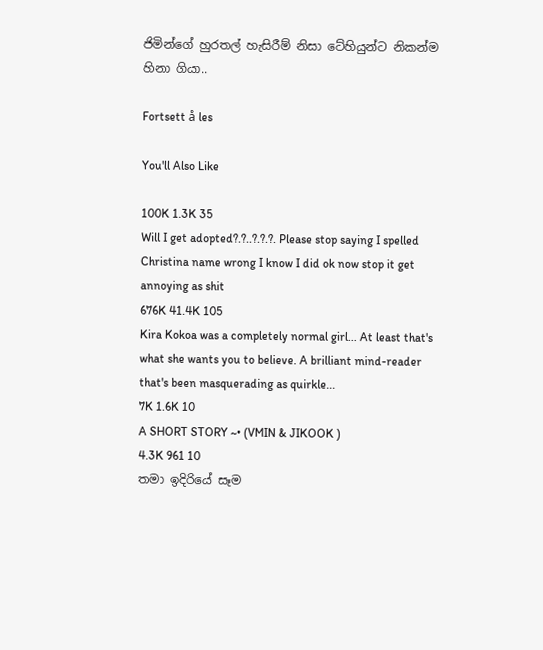ජිමින්ගේ හුරතල් හැසිරීම් නිසා ටේහියුන්ට නිකන්ම හිනා ගියා..

Fortsett å les

You'll Also Like

100K 1.3K 35
Will I get adopted?.?..?.?.?. Please stop saying I spelled Christina name wrong I know I did ok now stop it get annoying as shit
676K 41.4K 105
Kira Kokoa was a completely normal girl... At least that's what she wants you to believe. A brilliant mind-reader that's been masquerading as quirkle...
7K 1.6K 10
A SHORT STORY ~• (VMIN & JIKOOK )
4.3K 961 10
තමා ඉදිරියේ සෑම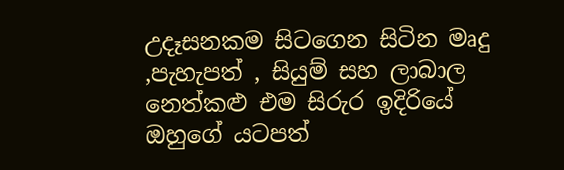උදෑසනකම සිටගෙන සිටින මෘදු ,පැහැපත් , සියුම් සහ ලාබාල නෙත්කළු එම සිරුර ඉදිරියේ ඔහුගේ යටපත්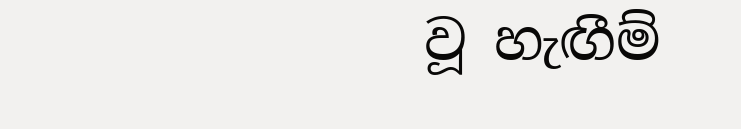වූ හැඟීම්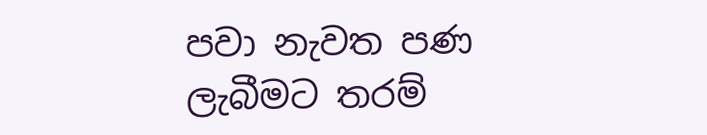පවා නැවත පණ ලැබීමට තරම්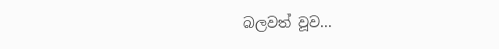බලවත් වූව...